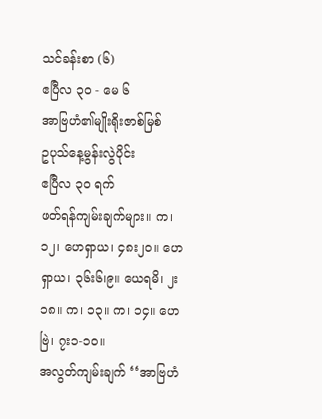သင်ခန်းစာ (၆)
ဧပြီလ ၃ဝ - မေ ၆
အာဗြဟံ၏မျိုးရိုးဇာစ်မြစ်
ဥပုသ်နေ့မွန်းလွဲပိုင်း
ဧပြီလ ၃ဝ ရက်
ဖတ်ရန်ကျမ်းချက်များ။ က၊ ၁၂၊ ဟေရှာယ၊ ၄၈း၂ဝ။ ဟေရှာယ၊ ၃၆း၆၊၉။ ယေရမိ၊ ၂း၁၈။ က၊ ၁၃။ က၊ ၁၄။ ဟေဗြဲ၊ ၇း၁-၁ဝ။
အလွတ်ကျမ်းချက် ‘‘အာဗြဟံ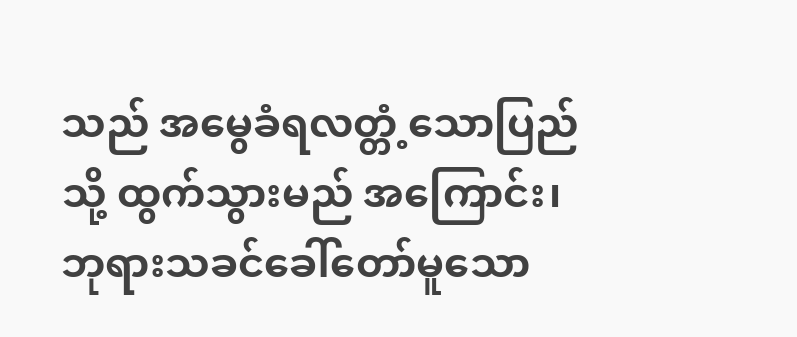သည် အမွေခံရလတ္တံ့သောပြည်သို့ ထွက်သွားမည် အကြောင်း၊ ဘုရားသခင်ခေါ်တော်မူသော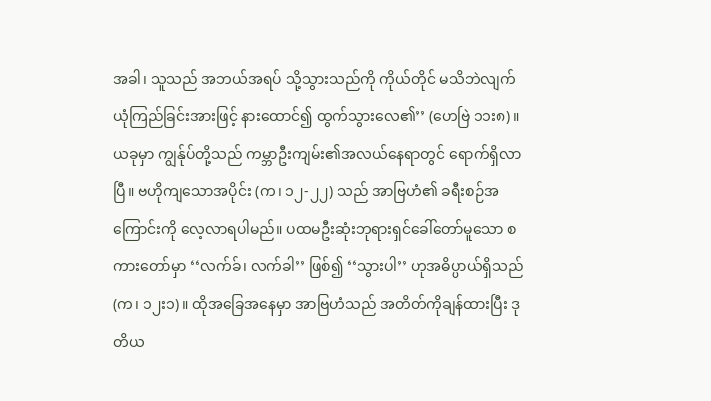အခါ၊ သူသည် အဘယ်အရပ် သို့သွားသည်ကို ကိုယ်တိုင် မသိဘဲလျက် ယုံကြည်ခြင်းအားဖြင့် နားထောင်၍ ထွက်သွားလေ၏’’ (ဟေဗြဲ ၁၁း၈)။
ယခုမှာ ကျွန်ုပ်တို့သည် ကမ္ဘာဦးကျမ်း၏အလယ်နေရာတွင် ရောက်ရှိလာပြီ။ ဗဟိုကျသောအပိုင်း (က၊ ၁၂-၂၂) သည် အာဗြဟံ၏ ခရီးစဉ်အကြောင်းကို လေ့လာရပါမည်။ ပထမဦးဆုံးဘုရားရှင်ခေါ်တော်မူသော စကားတော်မှာ ‘‘လက်ခ်၊ လက်ခါ’’ ဖြစ်၍ ‘‘သွားပါ’’ ဟုအဓိပ္ပာယ်ရှိသည် (က၊ ၁၂း၁)။ ထိုအခြေအနေမှာ အာဗြဟံသည် အတိတ်ကိုချန်ထားပြီး ဒုတိယ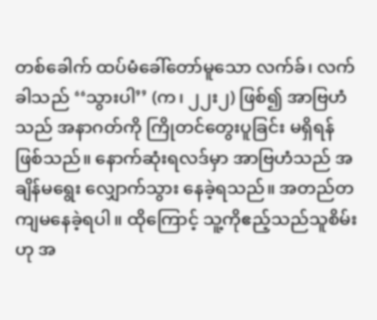တစ်ခေါက် ထပ်မံခေါ်တော်မူသော လက်ခ်၊ လက်ခါသည် ‘‘သွားပါ’’ (က၊ ၂၂း၂) ဖြစ်၍ အာဗြဟံသည် အနာဂတ်ကို ကြိုတင်တွေးပူခြင်း မရှိရန်ဖြစ်သည်။ နောက်ဆုံးရလဒ်မှာ အာဗြဟံသည် အချိန်မရွေး လျှောက်သွား နေခဲ့ရသည်။ အတည်တကျမနေခဲ့ရပါ။ ထိုကြောင့် သူ့ကိုဧည့်သည်သူစိမ်းဟု အ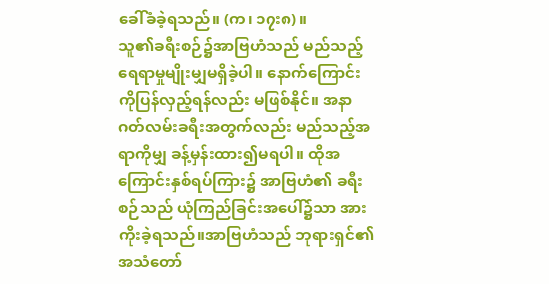ခေါ်ခံခဲ့ရသည်။ (က၊ ၁၇း၈)။
သူ၏ခရီးစဉ်၌အာဗြဟံသည် မည်သည့်ရေရာမှုမျိုးမျှမရှိခဲ့ပါ။ နောက်ကြောင်းကိုပြန်လှည့်ရန်လည်း မဖြစ်နိုင်။ အနာဂတ်လမ်းခရီးအတွက်လည်း မည်သည့်အရာကိုမျှ ခန့်မှန်းထား၍မရပါ။ ထိုအကြောင်းနှစ်ရပ်ကြား၌ အာဗြဟံ၏ ခရီးစဉ်သည် ယုံကြည်ခြင်းအပေါ်၌သာ အားကိုးခဲ့ရသည်။အာဗြဟံသည် ဘုရားရှင်၏ အသံတော်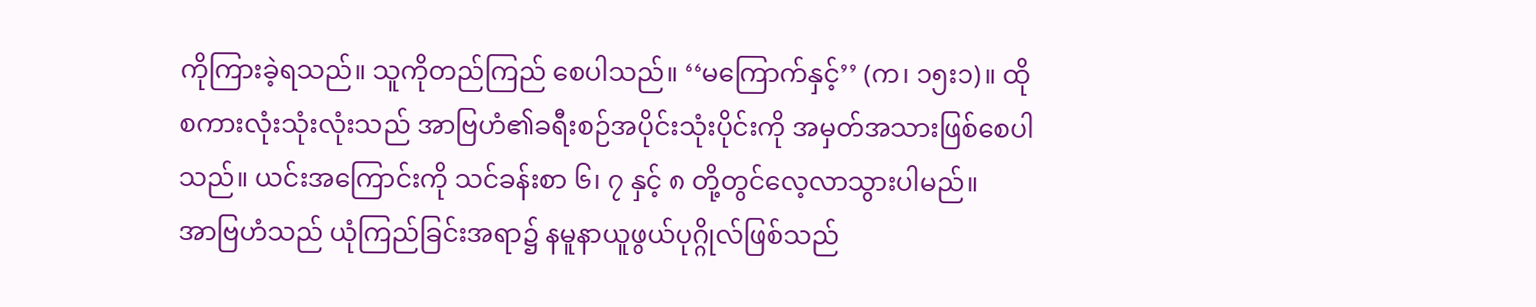ကိုကြားခဲ့ရသည်။ သူကိုတည်ကြည် စေပါသည်။ ‘‘မကြောက်နှင့်’’ (က၊ ၁၅း၁)။ ထိုစကားလုံးသုံးလုံးသည် အာဗြဟံ၏ခရီးစဉ်အပိုင်းသုံးပိုင်းကို အမှတ်အသားဖြစ်စေပါသည်။ ယင်းအကြောင်းကို သင်ခန်းစာ ၆၊ ၇ နှင့် ၈ တို့တွင်လေ့လာသွားပါမည်။
အာဗြဟံသည် ယုံကြည်ခြင်းအရာ၌ နမူနာယူဖွယ်ပုဂ္ဂိုလ်ဖြစ်သည်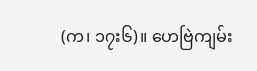(က၊ ၁၇း၆)။ ဟေဗြဲကျမ်း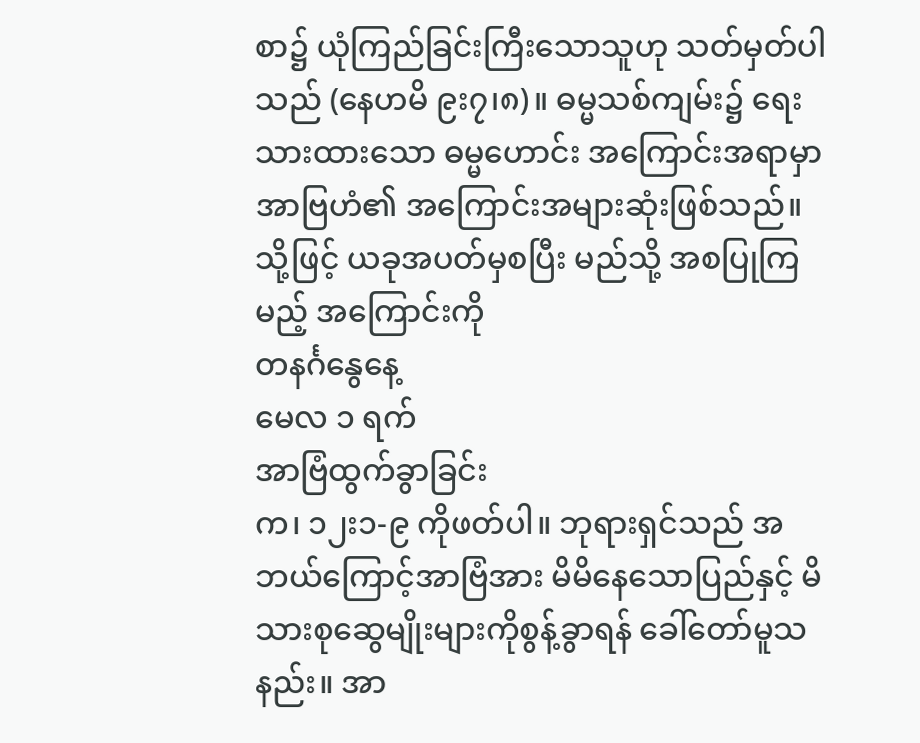စာ၌ ယုံကြည်ခြင်းကြီးသောသူဟု သတ်မှတ်ပါသည် (နေဟမိ ၉း၇၊၈)။ ဓမ္မသစ်ကျမ်း၌ ရေးသားထားသော ဓမ္မဟောင်း အကြောင်းအရာမှာ အာဗြဟံ၏ အကြောင်းအများဆုံးဖြစ်သည်။ သို့ဖြင့် ယခုအပတ်မှစပြီး မည်သို့ အစပြုကြမည့် အကြောင်းကို
တနင်္ဂနွေနေ့
မေလ ၁ ရက်
အာဗြံထွက်ခွာခြင်း
က၊ ၁၂း၁-၉ ကိုဖတ်ပါ။ ဘုရားရှင်သည် အဘယ်ကြောင့်အာဗြံအား မိမိနေသောပြည်နှင့် မိသားစုဆွေမျိုးများကိုစွန့်ခွာရန် ခေါ်တော်မူသနည်း။ အာ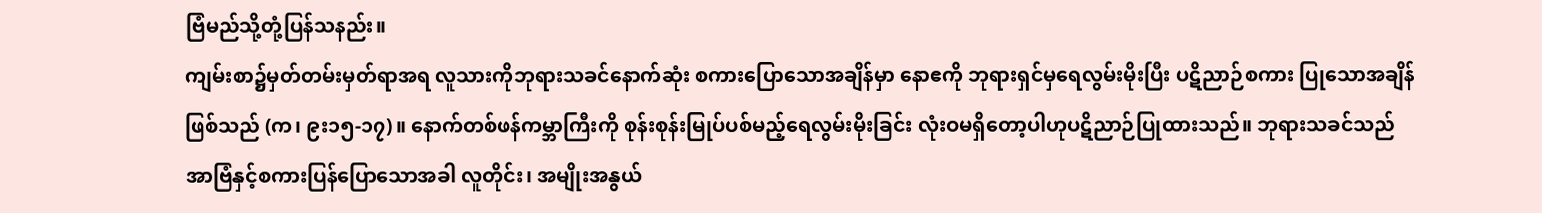ဗြံမည်သို့တုံ့ပြန်သနည်း။
ကျမ်းစာ၌မှတ်တမ်းမှတ်ရာအရ လူသားကိုဘုရားသခင်နောက်ဆုံး စကားပြောသောအချိန်မှာ နောဧကို ဘုရားရှင်မှရေလွမ်းမိုးပြီး ပဋိညာဉ်စကား ပြုသောအချိန်ဖြစ်သည် (က၊ ၉း၁၅-၁၇)။ နောက်တစ်ဖန်ကမ္ဘာကြီးကို စုန်းစုန်းမြုပ်ပစ်မည့်ရေလွမ်းမိုးခြင်း လုံးဝမရှိတော့ပါဟုပဋိညာဉ်ပြုထားသည်။ ဘုရားသခင်သည် အာဗြံနှင့်စကားပြန်ပြောသောအခါ လူတိုင်း၊ အမျိုးအနွယ်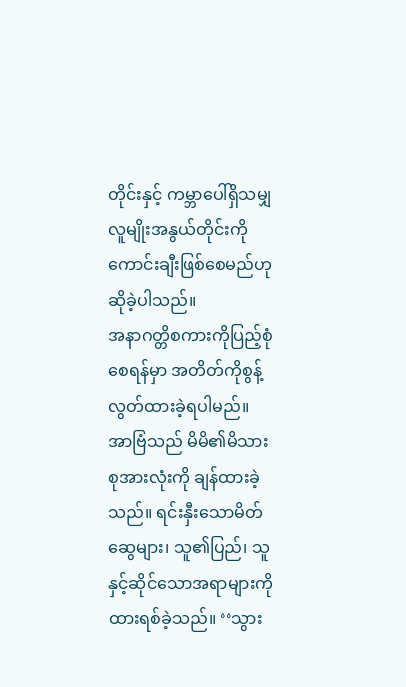တိုင်းနှင့် ကမ္ဘာပေါ်ရှိသမျှလူမျိုးအနွယ်တိုင်းကို ကောင်းချီးဖြစ်စေမည်ဟု ဆိုခဲ့ပါသည်။
အနာဂတ္တိစကားကိုပြည့်စုံစေရန်မှာ အတိတ်ကိုစွန့်လွတ်ထားခဲ့ရပါမည်။ အာဗြံသည် မိမိ၏မိသားစုအားလုံးကို ချန်ထားခဲ့သည်။ ရင်းနှီးသောမိတ်ဆွေများ၊ သူ၏ပြည်၊ သူနှင့်ဆိုင်သောအရာများကိုထားရစ်ခဲ့သည်။ ‘‘သွား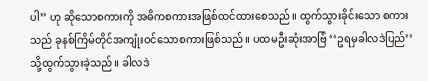ပါ’’ ဟု ဆိုသောစကားကို အဓိကစကားအဖြစ်ထင်ထားစေသည်။ ထွက်သွားခိုင်းသော စကားသည် ခုနစ်ကြိမ်တိုင်အကျုံးဝင်သောစကားဖြစ်သည်။ ပထမဦးဆုံးအာဗြံ ‘‘ဥရမှခါလဒဲပြည်’’ သို့ထွက်သွားခဲ့သည်။ ခါလဒဲ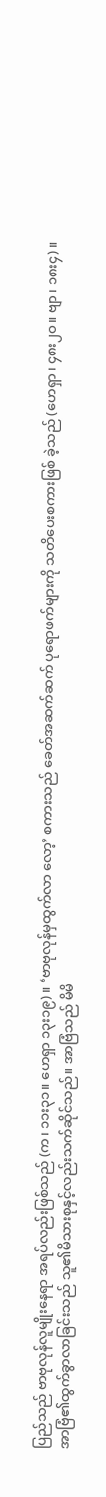ပြည်သည် ဗာဗုလုန်လူမျိုးနေရာ အရပ်လည်းဖြစ်သည် (က၊ ၁၁း၃၁။ ဟေရှာ ၁၃း၁၉)။ ‘ဗာဗုလုန်မှထွက်လာ လော့’ စကားသည် ခေတ်အဆက်ဆက် ပုရောဖက်များကို သတိပေးစကားဖြစ် ခဲ့သည် (ဟေရှာ၊ ၄၈း၂ဝ။ ဗျာ၊ ၁၈း၄)။
အာဗြံ၏ထွက်ခွာလာခြင်းသည် သူ၏မိသားစုနှင့်လည်းသက်ဆိုင်သည်။ အာဗြံသည် မိမိ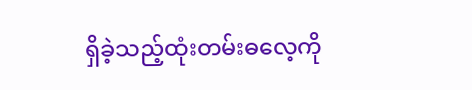ရှိခဲ့သည့်ထုံးတမ်းဓလေ့ကို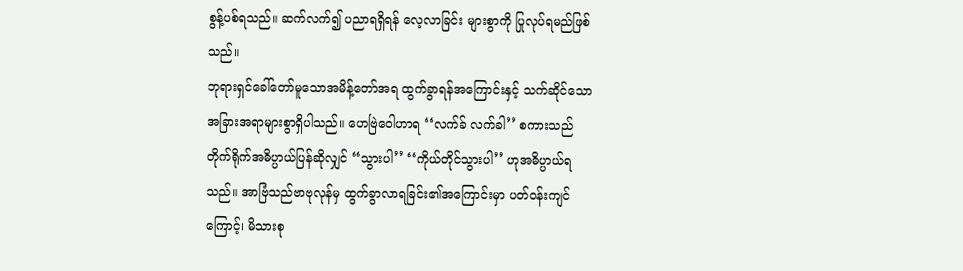စွန့်ပစ်ရသည်။ ဆက်လက်၍ ပညာရရှိရန် လေ့လာခြင်း များစွာကို ပြုလုပ်ရမည်ဖြစ်သည်။
ဘုရားရှင်ခေါ်တော်မူသောအမိန့်တော်အရ ထွက်ခွာရန်အကြောင်းနှင့် သက်ဆိုင်သော အခြားအရာများစွာရှိပါသည်။ ဟေဗြဲဝေါဟာရ ‘‘လက်ခ် လက်ခါ’’ စကားသည် တိုက်ရိုက်အဓိပ္ပာယ်ပြန်ဆိုလျှင် ‘‘သွားပါ’’ ‘‘ကိုယ်တိုင်သွားပါ’’ ဟုအဓိပ္ပာယ်ရသည်။ အာဗြံသည်ဗာဗုလုန်မှ ထွက်ခွာလာရခြင်း၏အကြောင်းမှာ ပတ်ဝန်းကျင်ကြောင့်၊ မိသားစု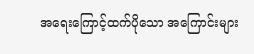အရေးကြောင့်ထက်ပိုသော အကြောင်းများ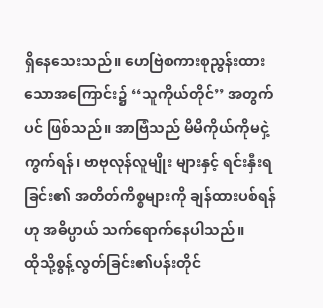ရှိနေသေးသည်။ ဟေဗြဲစကားစုညွန်းထားသောအကြောင်း၌ ‘‘သူကိုယ်တိုင်’’ အတွက်ပင် ဖြစ်သည်။ အာဗြံသည် မိမိကိုယ်ကိုမငှဲ့ကွက်ရန်၊ ဗာဗုလုန်လူမျိုး များနှင့် ရင်းနှီးရခြင်း၏ အတိတ်ကိစ္စများကို ချန်ထားပစ်ရန်ဟု အဓိပ္ပာယ် သက်ရောက်နေပါသည်။
ထိုသို့စွန့်လွတ်ခြင်း၏ပန်းတိုင်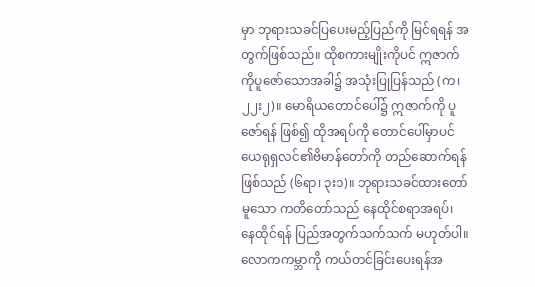မှာ ဘုရားသခင်ပြပေးမည့်ပြည်ကို မြင်ရရန် အတွက်ဖြစ်သည်။ ထိုစကားမျိုးကိုပင် ဣဇာက်ကိုပူဇော်သောအခါ၌ အသုံးပြုပြန်သည် (က၊ ၂၂း၂)။ မောရိယတောင်ပေါ်၌ ဣဇာက်ကို ပူဇော်ရန် ဖြစ်၍ ထိုအရပ်ကို တောင်ပေါ်မှာပင် ယေရုရှလင်၏ဗိမာန်တော်ကို တည်ဆောက်ရန်ဖြစ်သည် (၆ရာ၊ ၃း၁)။ ဘုရားသခင်ထားတော်မူသော ကတိတော်သည် နေထိုင်စရာအရပ်၊ နေထိုင်ရန် ပြည်အတွက်သက်သက် မဟုတ်ပါ။ လောကကမ္ဘာကို ကယ်တင်ခြင်းပေးရန်အ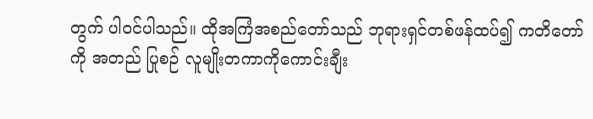တွက် ပါဝင်ပါသည်။ ထိုအကြံအစည်တော်သည် ဘုရားရှင်တစ်ဖန်ထပ်၍ ကတိတော်ကို အတည် ပြုစဉ် လူမျိုးတကာကိုကောင်းချီး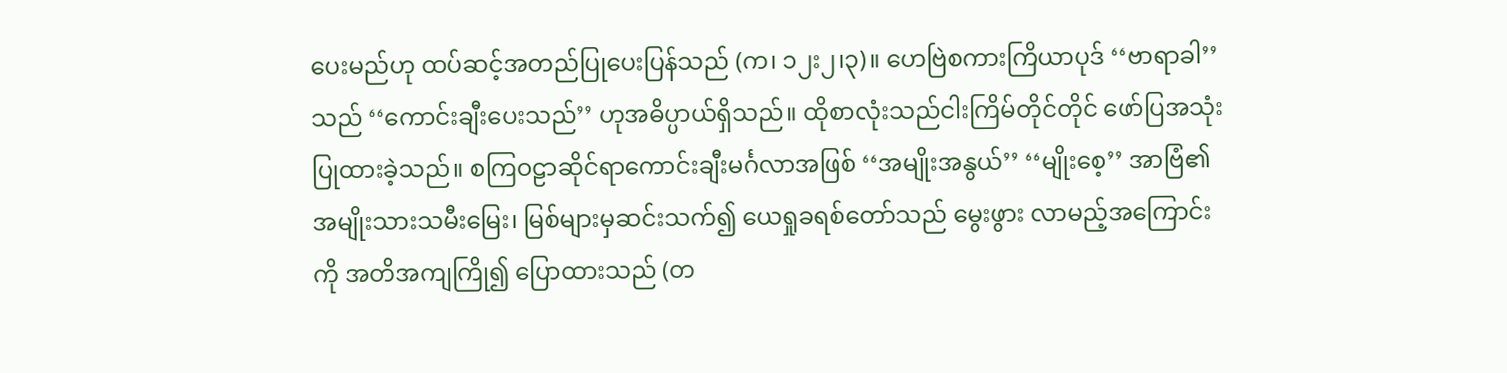ပေးမည်ဟု ထပ်ဆင့်အတည်ပြုပေးပြန်သည် (က၊ ၁၂း၂၊၃)။ ဟေဗြဲစကားကြိယာပုဒ် ‘‘ဗာရာခါ’’ သည် ‘‘ကောင်းချီးပေးသည်’’ ဟုအဓိပ္ပာယ်ရှိသည်။ ထိုစာလုံးသည်ငါးကြိမ်တိုင်တိုင် ဖော်ပြအသုံးပြုထားခဲ့သည်။ စကြဝဠာဆိုင်ရာကောင်းချီးမင်္ဂလာအဖြစ် ‘‘အမျိုးအနွယ်’’ ‘‘မျိုးစေ့’’ အာဗြံ၏ အမျိုးသားသမီးမြေး၊ မြစ်များမှဆင်းသက်၍ ယေရှုခရစ်တော်သည် မွေးဖွား လာမည့်အကြောင်းကို အတိအကျကြို၍ ပြောထားသည် (တ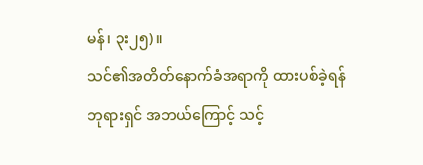မန်၊ ၃း၂၅)။
သင်၏အတိတ်နောက်ခံအရာကို ထားပစ်ခဲ့ရန် ဘုရားရှင် အဘယ်ကြောင့် သင့်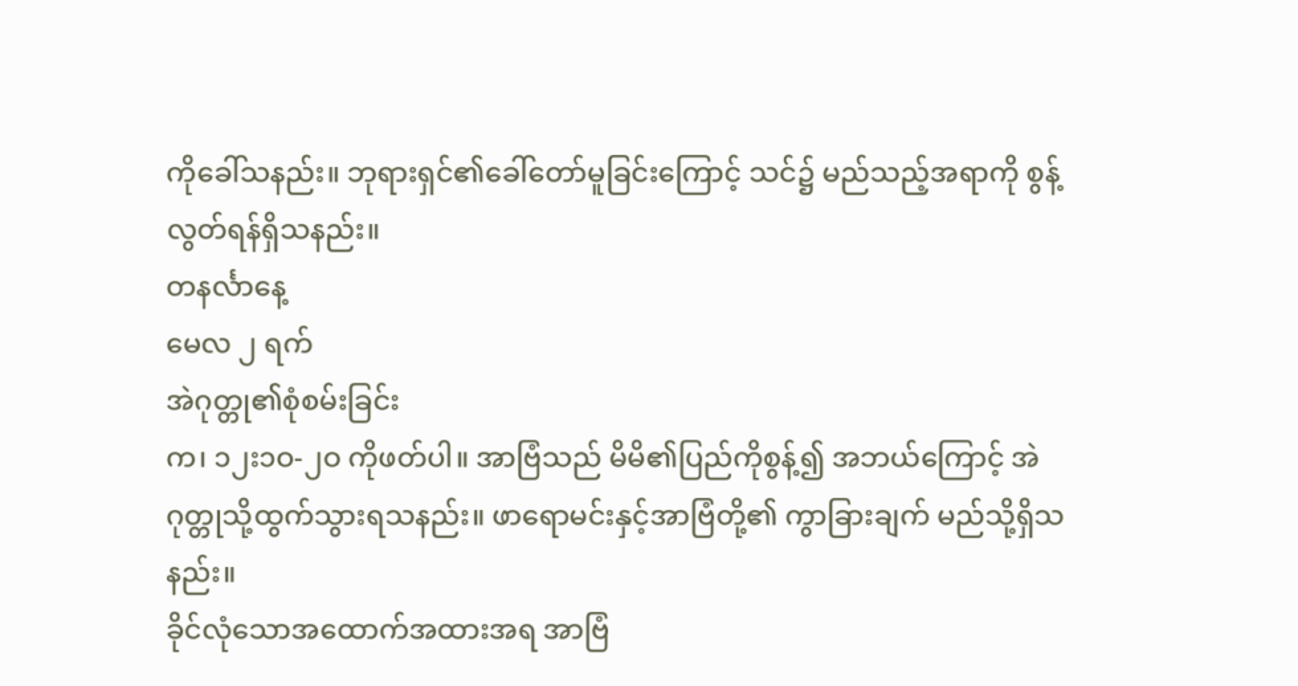ကိုခေါ်သနည်း။ ဘုရားရှင်၏ခေါ်တော်မူခြင်းကြောင့် သင်၌ မည်သည့်အရာကို စွန့်လွတ်ရန်ရှိသနည်း။
တနင်္လာနေ့
မေလ ၂ ရက်
အဲဂုတ္တု၏စုံစမ်းခြင်း
က၊ ၁၂း၁ဝ-၂ဝ ကိုဖတ်ပါ။ အာဗြံသည် မိမိ၏ပြည်ကိုစွန့်၍ အဘယ်ကြောင့် အဲဂုတ္တုသို့ထွက်သွားရသနည်း။ ဖာရောမင်းနှင့်အာဗြံတို့၏ ကွာခြားချက် မည်သို့ရှိသနည်း။
ခိုင်လုံသောအထောက်အထားအရ အာဗြံ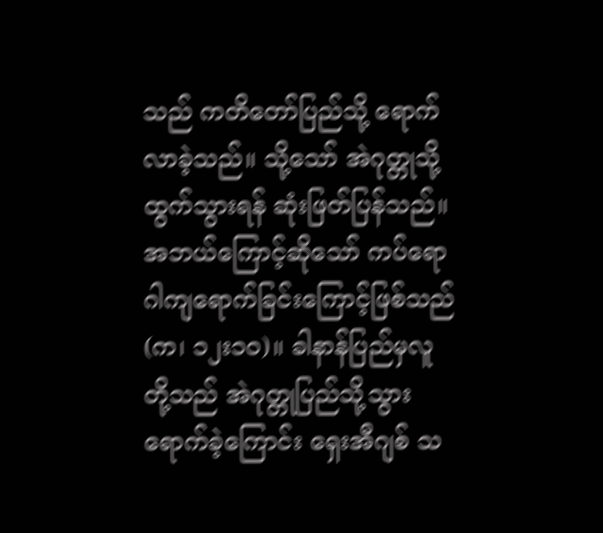သည် ကတိတော်ပြည်သို့ ရောက်လာခဲ့သည်။ သို့သော် အဲဂုတ္တုသို့ထွက်သွားရန် ဆုံးဖြတ်ပြန်သည်။ အဘယ်ကြောင့်ဆိုသော် ကပ်ရောဂါကျရောက်ခြင်းကြောင့်ဖြစ်သည် (က၊ ၁၂း၁ဝ)။ ခါနာန်ပြည်မှလူတို့သည် အဲဂုတ္တုပြည်သို့သွားရောက်ခဲ့ကြောင်း ရှေးအီဂျစ် သ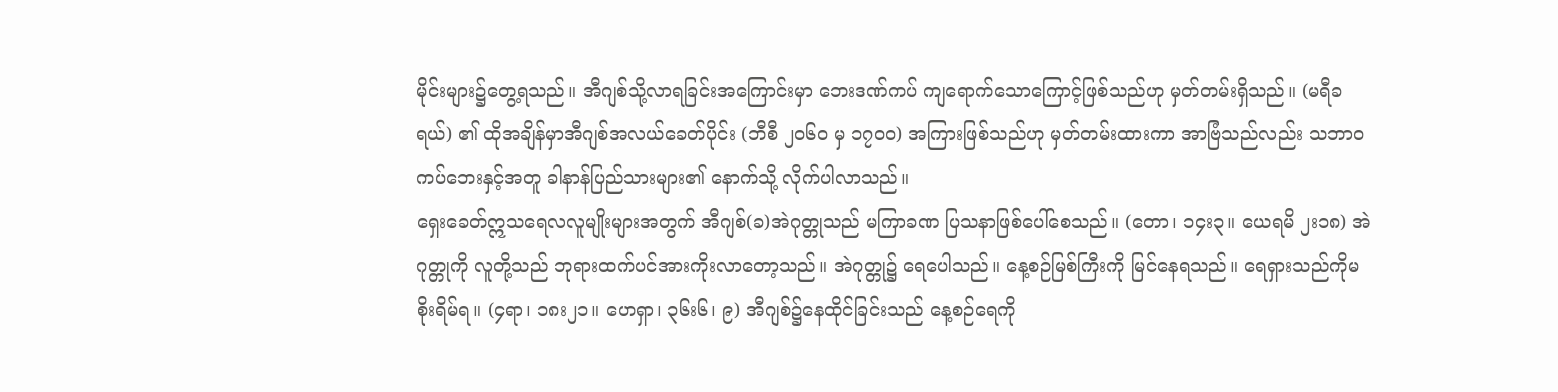မိုင်းများ၌တွေ့ရသည်။ အီဂျစ်သို့လာရခြင်းအကြောင်းမှာ ဘေးဒဏ်ကပ် ကျရောက်သောကြောင့်ဖြစ်သည်ဟု မှတ်တမ်းရှိသည်။ (မရီခရယ်) ၏ ထိုအချိန်မှာအီဂျစ်အလယ်ခေတ်ပိုင်း (ဘီစီ ၂ဝ၆ဝ မှ ၁၇ဝဝ) အကြားဖြစ်သည်ဟု မှတ်တမ်းထားကာ အာဗြံသည်လည်း သဘာဝ ကပ်ဘေးနှင့်အတူ ခါနာန်ပြည်သားများ၏ နောက်သို့ လိုက်ပါလာသည်။
ရှေးခေတ်ဣသရေလလူမျိုးများအတွက် အီဂျစ်(ခ)အဲဂုတ္တုသည် မကြာခဏ ပြသနာဖြစ်ပေါ်စေသည်။ (တော၊ ၁၄း၃။ ယေရမိ ၂း၁၈) အဲဂုတ္တုကို လူတို့သည် ဘုရားထက်ပင်အားကိုးလာတော့သည်။ အဲဂုတ္တု၌ ရေပေါသည်။ နေ့စဉ်မြစ်ကြီးကို မြင်နေရသည်။ ရေရှားသည်ကိုမစိုးရိမ်ရ။ (၄ရာ၊ ၁၈း၂၁။ ဟေရှာ၊ ၃၆း၆၊ ၉) အီဂျစ်၌နေထိုင်ခြင်းသည် နေ့စဉ်ရေကို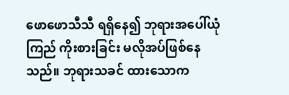ဖောဖောသီသီ ရရှိနေ၍ ဘုရားအပေါ်ယုံကြည် ကိုးစားခြင်း မလိုအပ်ဖြစ်နေသည်။ ဘုရားသခင် ထားသောက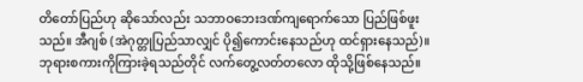တိတော်ပြည်ဟု ဆိုသော်လည်း သဘာဝဘေးဒဏ်ကျရောက်သော ပြည်ဖြစ်ဖူးသည်။ အီဂျစ် (အဲဂုတ္တုပြည်သာလျှင် ပို၍ကောင်းနေသည်ဟု ထင်ရှားနေသည်)။ ဘုရားစကားကိုကြားခဲ့ရသည်တိုင် လက်တွေ့လတ်တလော ထိုသို့ဖြစ်နေသည်။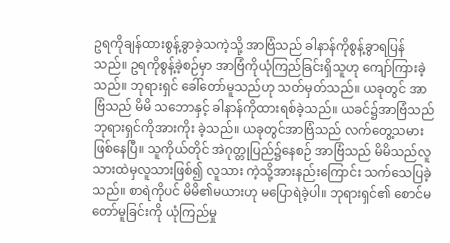ဥရကိုချန်ထားစွန့်ခွာခဲ့သကဲ့သို့ အာဗြံသည် ခါနာန်ကိုစွန့်ခွာရပြန် သည်။ ဥရကိုစွန့်ခဲ့စဉ်မှာ အာဗြံကိုယုံကြည်ခြင်းရှိသူဟု ကျော်ကြားခဲ့သည်။ ဘုရားရှင် ခေါ်တော်မူသည်ဟု သတ်မှတ်သည်။ ယခုတွင် အာဗြံသည် မိမိ သဘောနှင့် ခါနာန်ကိုထားရစ်ခဲ့သည်။ ယခင်၌အာဗြံသည် ဘုရားရှင်ကိုအားကိုး ခဲ့သည်။ ယခုတွင်အာဗြံသည် လက်တွေ့သမားဖြစ်နေပြီ။ သူကိုယ်တိုင် အဲဂုတ္တုပြည်၌နေစဉ် အာဗြံသည် မိမိသည်လူသားထဲမှလူသားဖြစ်၍ လူသား ကဲ့သို့အားနည်းကြောင်း သက်သေပြခဲ့သည်။ စာရဲကိုပင် မိမိ၏မယားဟု မပြောရဲခဲ့ပါ။ ဘုရားရှင်၏ စောင်မတော်မူခြင်းကို ယုံကြည်မှု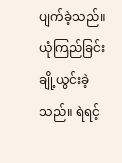ပျက်ခဲ့သည်။ ယုံကြည်ခြင်းချို့ယွင်းခဲ့သည်။ ရဲရင့်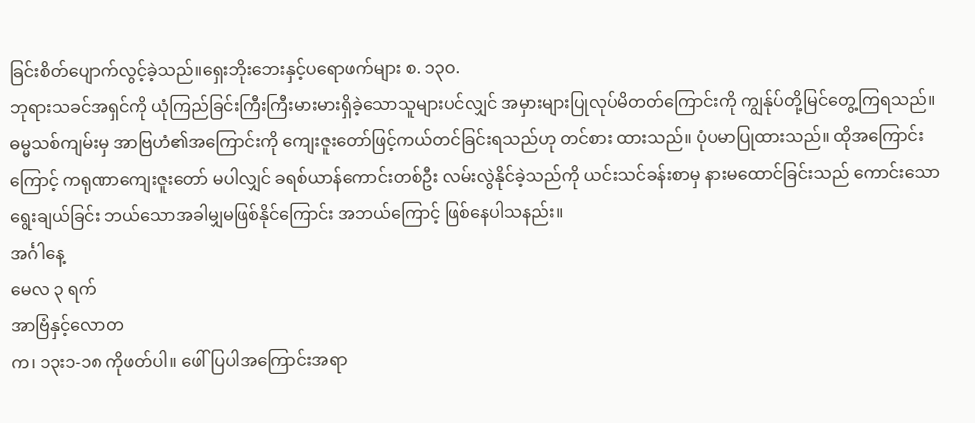ခြင်းစိတ်ပျောက်လွင့်ခဲ့သည်။ရှေးဘိုးဘေးနှင့်ပရောဖက်များ စ. ၁၃ဝ.
ဘုရားသခင်အရှင်ကို ယုံကြည်ခြင်းကြီးကြီးမားမားရှိခဲ့သောသူများပင်လျှင် အမှားများပြုလုပ်မိတတ်ကြောင်းကို ကျွန်ုပ်တို့မြင်တွေ့ကြရသည်။ ဓမ္မသစ်ကျမ်းမှ အာဗြဟံ၏အကြောင်းကို ကျေးဇူးတော်ဖြင့်ကယ်တင်ခြင်းရသည်ဟု တင်စား ထားသည်။ ပုံပမာပြုထားသည်။ ထိုအကြောင်းကြောင့် ကရုဏာကျေးဇူးတော် မပါလျှင် ခရစ်ယာန်ကောင်းတစ်ဦး လမ်းလွဲနိုင်ခဲ့သည်ကို ယင်းသင်ခန်းစာမှ နားမထောင်ခြင်းသည် ကောင်းသော ရွေးချယ်ခြင်း ဘယ်သောအခါမျှမဖြစ်နိုင်ကြောင်း အဘယ်ကြောင့် ဖြစ်နေပါသနည်း။
အင်္ဂါနေ့
မေလ ၃ ရက်
အာဗြံနှင့်လောတ
က၊ ၁၃း၁-၁၈ ကိုဖတ်ပါ။ ဖေါ်ပြပါအကြောင်းအရာ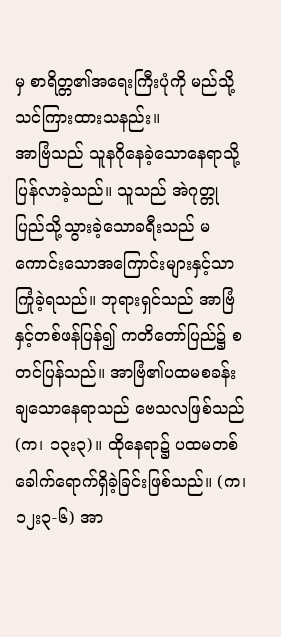မှ စာရိတ္တ၏အရေးကြီးပုံကို မည်သို့သင်ကြားထားသနည်း။
အာဗြံသည် သူနဂိုနေခဲ့သောနေရာသို့ပြန်လာခဲ့သည်။ သူသည် အဲဂုတ္တုပြည်သို့သွားခဲ့သောခရီးသည် မကောင်းသောအကြောင်းများနှင့်သာ ကြုံခဲ့ရသည်။ ဘုရားရှင်သည် အာဗြံနှင့်တစ်ဖန်ပြန်၍ ကတိတော်ပြည်၌ စတင်ပြန်သည်။ အာဗြံ၏ပထမစခန်းချသောနေရာသည် ဗေသလဖြစ်သည် (က၊ ၁၃း၃)။ ထိုနေရာ၌ ပထမတစ်ခေါက်ရောက်ရှိခဲ့ခြင်းဖြစ်သည်။ (က၊ ၁၂း၃-၆) အာ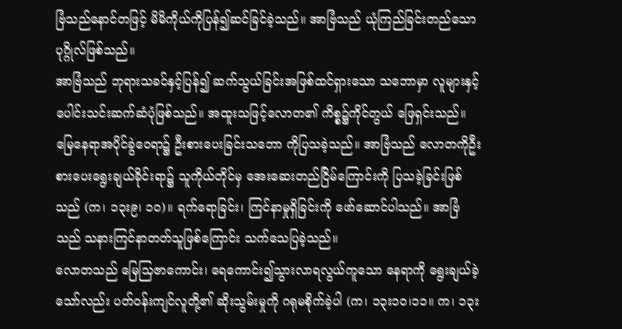ဗြံသည်နောင်တဖြင့် မိမိကိုယ်ကိုပြန်၍ဆင်ခြင်ခဲ့သည်။ အာဗြံသည် ယုံကြည်ခြင်းတည်သော ပုဂ္ဂိုလ်ဖြစ်သည်။
အာဗြံသည် ဘုရားသခင်နှင့်ပြန်၍ ဆက်သွယ်ခြင်းအဖြစ်ထင်ရှားသော သဘောမှာ လူများနှင့်ပေါင်းသင်းဆက်ဆံပုံဖြစ်သည်။ အထူးသဖြင့်လောတ၏ ကိစ္စ၌ကိုင်တွယ် ဖြေရှင်းသည်။ မြေနေရာအပိုင်ခွဲဝေရာ၌ ဦးစားပေးခြင်းသဘော ကိုပြသခဲ့သည်။ အာဗြံသည် လောတကိုဦးစားပေးရွေးချယ်ခိုင်းရာ၌ သူကိုယ်တိုင်မှ အေးဆေးတည်ငြိမ်ကြောင်းကို ပြသခဲ့ခြင်းဖြစ်သည် (က၊ ၁၃း၉၊ ၁ဝ)။ ရက်ရောခြင်း၊ ကြင်နာမှုရှိခြင်းကို ဖော်ဆောင်ပါသည်။ အာဗြံ သည် သနားကြင်နာတတ်သူဖြစ်ကြောင်း သက်သေပြခဲ့သည်။
လောတသည် မြေသြဇာကောင်း၊ ရေကောင်း၍သွားလာရလွယ်ကူသော နေရာကို ရွေးချယ်ခဲ့သော်လည်း ပတ်ဝန်းကျင်လူတို့၏ ဆိုးသွမ်းမှုကို ဂရုမစိုက်ခဲ့ပါ (က၊ ၁၃း၁ဝ၊၁၁။ က၊ ၁၃း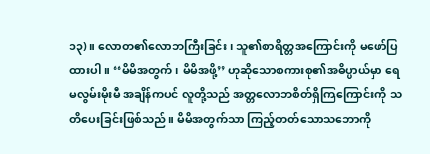၁၃)။ လောတ၏လောဘကြီးခြင်း၊ သူ၏စာရိတ္တအကြောင်းကို မဖော်ပြထားပါ။ ‘‘မိမိအတွက်၊ မိမိအဖို့’’ ဟုဆိုသောစကားစု၏အဓိပ္ပာယ်မှာ ရေမလွမ်းမိုးမီ အချိန်ကပင် လူတို့သည် အတ္တလောဘစိတ်ရှိကြကြောင်းကို သတိပေးခြင်းဖြစ်သည်။ မိမိအတွက်သာ ကြည့်တတ်သောသဘောကို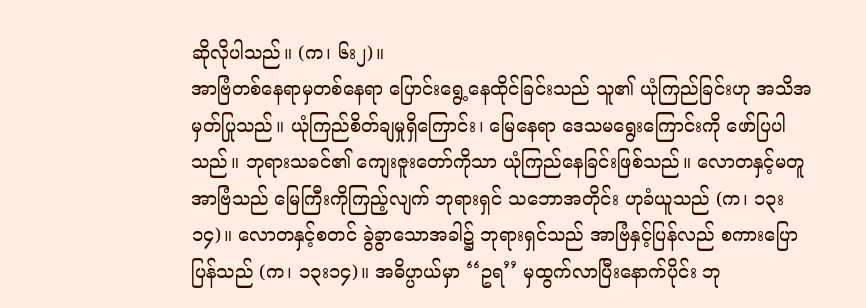ဆိုလိုပါသည်။ (က၊ ၆း၂)။
အာဗြံတစ်နေရာမှတစ်နေရာ ပြောင်းရွေ့နေထိုင်ခြင်းသည် သူ၏ ယုံကြည်ခြင်းဟု အသိအမှတ်ပြုသည်။ ယုံကြည်စိတ်ချမှုရှိကြောင်း၊ မြေနေရာ ဒေသမရွေးကြောင်းကို ဖော်ပြပါသည်။ ဘုရားသခင်၏ ကျေးဇူးတော်ကိုသာ ယုံကြည်နေခြင်းဖြစ်သည်။ လောတနှင့်မတူ အာဗြံသည် မြေကြီးကိုကြည့်လျက် ဘုရားရှင် သဘောအတိုင်း ဟုခံယူသည် (က၊ ၁၃း၁၄)။ လောတနှင့်စတင် ခွဲခွာသောအခါ၌ ဘုရားရှင်သည် အာဗြံနှင့်ပြန်လည် စကားပြောပြန်သည် (က၊ ၁၃း၁၄)။ အဓိပ္ပာယ်မှာ ‘‘ဥရ’’ မှထွက်လာပြီးနောက်ပိုင်း ဘု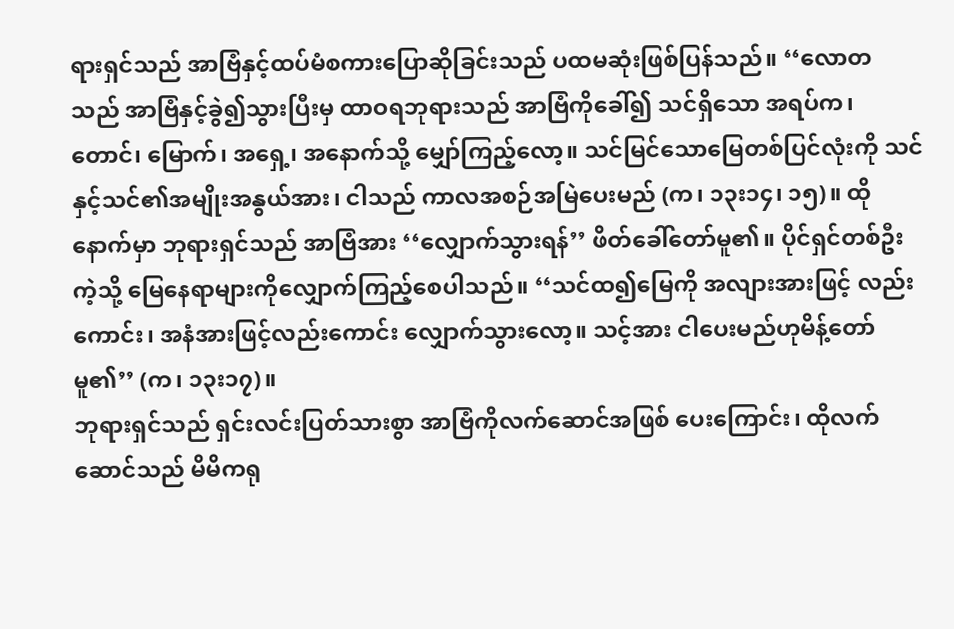ရားရှင်သည် အာဗြံနှင့်ထပ်မံစကားပြောဆိုခြင်းသည် ပထမဆုံးဖြစ်ပြန်သည်။ ‘‘လောတ သည် အာဗြံနှင့်ခွဲ၍သွားပြီးမှ ထာဝရဘုရားသည် အာဗြံကိုခေါ်၍ သင်ရှိသော အရပ်က၊ တောင်၊ မြောက်၊ အရှေ့၊ အနောက်သို့ မျှော်ကြည့်လော့။ သင်မြင်သောမြေတစ်ပြင်လုံးကို သင်နှင့်သင်၏အမျိုးအနွယ်အား၊ ငါသည် ကာလအစဉ်အမြဲပေးမည် (က၊ ၁၃း၁၄၊ ၁၅)။ ထိုနောက်မှာ ဘုရားရှင်သည် အာဗြံအား ‘‘လျှောက်သွားရန်’’ ဖိတ်ခေါ်တော်မူ၏။ ပိုင်ရှင်တစ်ဦးကဲ့သို့ မြေနေရာများကိုလျှောက်ကြည့်စေပါသည်။ ‘‘သင်ထ၍မြေကို အလျားအားဖြင့် လည်းကောင်း၊ အနံအားဖြင့်လည်းကောင်း လျှောက်သွားလော့။ သင့်အား ငါပေးမည်ဟုမိန့်တော်မူ၏’’ (က၊ ၁၃း၁၇)။
ဘုရားရှင်သည် ရှင်းလင်းပြတ်သားစွာ အာဗြံကိုလက်ဆောင်အဖြစ် ပေးကြောင်း၊ ထိုလက်ဆောင်သည် မိမိကရု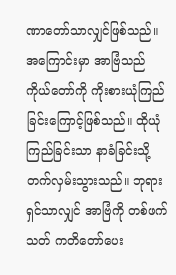ဏာတော်သာလျှင်ဖြစ်သည်။ အကြောင်းမှာ အာဗြံသည် ကိုယ်တော်ကို ကိုးစားယုံကြည်ခြင်းကြောင့်ဖြစ်သည်။ ထိုယုံကြည်ခြင်းသာ နာခံခြင်းသို့တက်လှမ်းသွားသည်။ ဘုရားရှင်သာလျှင် အာဗြံကို တစ်ဖက်သတ် ကတိတော်ပေး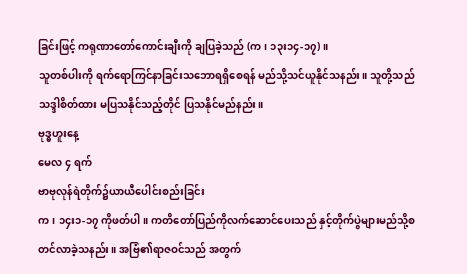ခြင်းဖြင့် ကရုဏာတော်ကောင်းချီးကို ချပြခဲ့သည် (က၊ ၁၃း၁၄-၁၇)။
သူတစ်ပါးကို ရက်ရောကြင်နာခြင်းသဘောရရှိစေရန် မည်သို့သင်ယူနိုင်သနည်း။ သူတို့သည် သဒ္ဒါစိတ်ထား မပြသနိုင်သည့်တိုင် ပြသနိုင်မည်နည်း။
ဗုဒ္ဓဟူးနေ့
မေလ ၄ ရက်
ဗာဗုလုန်ရဲတိုက်၌ယာယီပေါင်းစည်းခြင်း
က၊ ၁၄း၁-၁၇ ကိုဖတ်ပါ။ ကတိတော်ပြည်ကိုလက်ဆောင်ပေးသည် နှင့်တိုက်ပွဲများမည်သို့စတင်လာခဲ့သနည်း။ အဗြံ၏ရာဇဝင်သည် အတွက်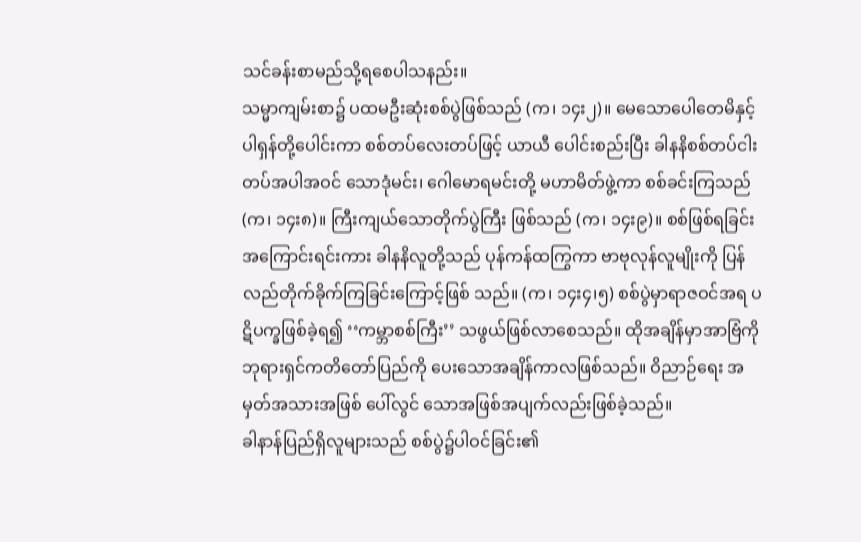သင်ခန်းစာမည်သို့ရစေပါသနည်း။
သမ္မာကျမ်းစာ၌ ပထမဦးဆုံးစစ်ပွဲဖြစ်သည် (က၊ ၁၄း၂)။ မေသောပေါတေမိနှင့်ပါရှန်တို့ပေါင်းကာ စစ်တပ်လေးတပ်ဖြင့် ယာယီ ပေါင်းစည်းပြီး ခါနနိစစ်တပ်ငါးတပ်အပါအဝင် သောဒုံမင်း၊ ဂေါမောရမင်းတို့ မဟာမိတ်ဖွဲ့ကာ စစ်ခင်းကြသည် (က၊ ၁၄း၈)။ ကြီးကျယ်သောတိုက်ပွဲကြီး ဖြစ်သည် (က၊ ၁၄း၉)။ စစ်ဖြစ်ရခြင်းအကြောင်းရင်းကား ခါနနိလူတို့သည် ပုန်ကန်ထကြွကာ ဗာဗုလုန်လူမျိုးကို ပြန်လည်တိုက်ခိုက်ကြခြင်းကြောင့်ဖြစ် သည်။ (က၊ ၁၄း၄၊၅) စစ်ပွဲမှာရာဇဝင်အရ ပဋိပက္ခဖြစ်ခဲ့ရ၍ ‘‘ကမ္ဘာစစ်ကြီး’’ သဖွယ်ဖြစ်လာစေသည်။ ထိုအချိန်မှာအာဗြံကို ဘုရားရှင်ကတိတော်ပြည်ကို ပေးသောအချိန်ကာလဖြစ်သည်။ ဝိညာဉ်ရေး အမှတ်အသားအဖြစ် ပေါ်လွင် သောအဖြစ်အပျက်လည်းဖြစ်ခဲ့သည်။
ခါနာန်ပြည်ရှိလူများသည် စစ်ပွဲ၌ပါဝင်ခြင်း၏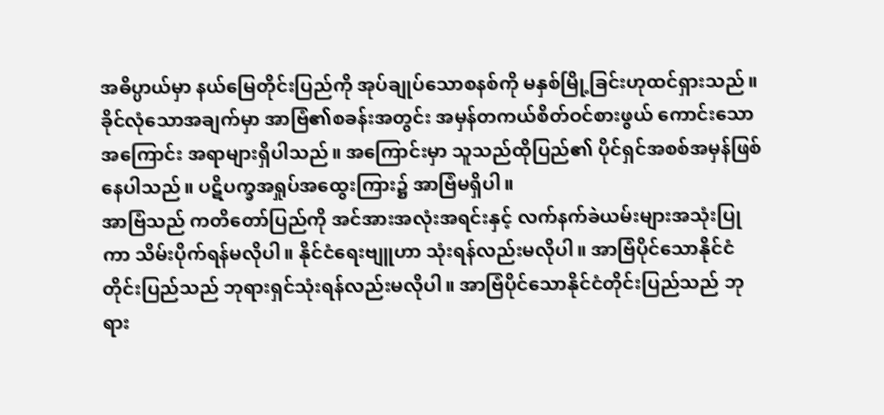အဓိပ္ပာယ်မှာ နယ်မြေတိုင်းပြည်ကို အုပ်ချုပ်သောစနစ်ကို မနှစ်မြို့ခြင်းဟုထင်ရှားသည်။ ခိုင်လုံသောအချက်မှာ အာဗြံ၏စခန်းအတွင်း အမှန်တကယ်စိတ်ဝင်စားဖွယ် ကောင်းသောအကြောင်း အရာများရှိပါသည်။ အကြောင်းမှာ သူသည်ထိုပြည်၏ ပိုင်ရှင်အစစ်အမှန်ဖြစ်နေပါသည်။ ပဋိပက္ခအရှုပ်အထွေးကြား၌ အာဗြံမရှိပါ။
အာဗြံသည် ကတိတော်ပြည်ကို အင်အားအလုံးအရင်းနှင့် လက်နက်ခဲယမ်းများအသုံးပြုကာ သိမ်းပိုက်ရန်မလိုပါ။ နိုင်ငံရေးဗျူဟာ သုံးရန်လည်းမလိုပါ။ အာဗြံပိုင်သောနိုင်ငံတိုင်းပြည်သည် ဘုရားရှင်သုံးရန်လည်းမလိုပါ။ အာဗြံပိုင်သောနိုင်ငံတိုင်းပြည်သည် ဘုရား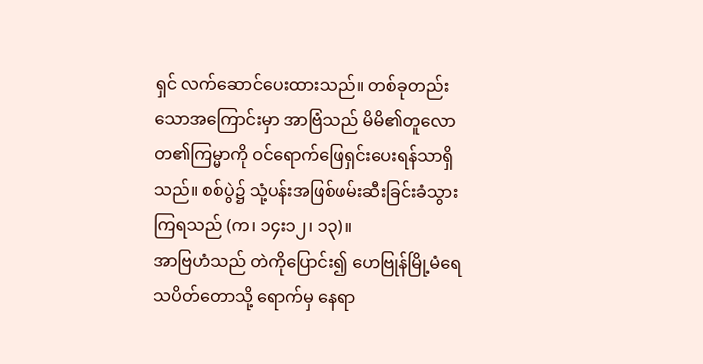ရှင် လက်ဆောင်ပေးထားသည်။ တစ်ခုတည်းသောအကြောင်းမှာ အာဗြံသည် မိမိ၏တူလောတ၏ကြမ္မာကို ဝင်ရောက်ဖြေရှင်းပေးရန်သာရှိသည်။ စစ်ပွဲ၌ သုံ့ပန်းအဖြစ်ဖမ်းဆီးခြင်းခံသွားကြရသည် (က၊ ၁၄း၁၂၊ ၁၃)။
အာဗြဟံသည် တဲကိုပြောင်း၍ ဟေဗြုန်မြို့မံရေသပိတ်တောသို့ ရောက်မှ နေရာ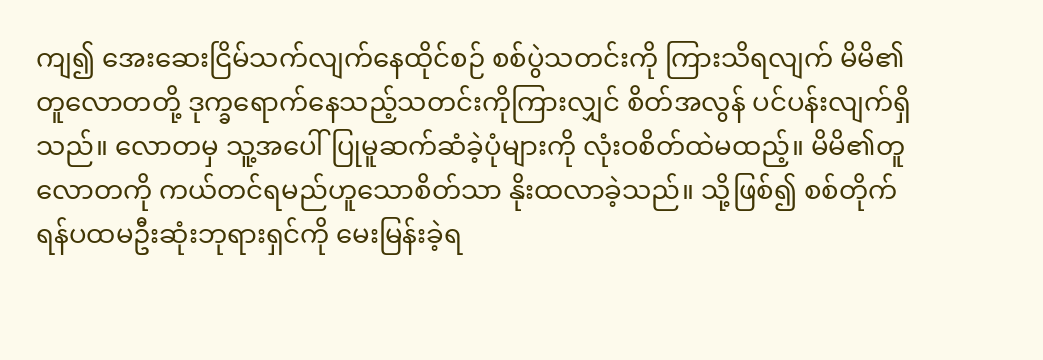ကျ၍ အေးဆေးငြိမ်သက်လျက်နေထိုင်စဉ် စစ်ပွဲသတင်းကို ကြားသိရလျက် မိမိ၏တူလောတတို့ ဒုက္ခရောက်နေသည့်သတင်းကိုကြားလျှင် စိတ်အလွန် ပင်ပန်းလျက်ရှိသည်။ လောတမှ သူ့အပေါ်ပြုမူဆက်ဆံခဲ့ပုံများကို လုံးဝစိတ်ထဲမထည့်။ မိမိ၏တူလောတကို ကယ်တင်ရမည်ဟူသောစိတ်သာ နိုးထလာခဲ့သည်။ သို့ဖြစ်၍ စစ်တိုက်ရန်ပထမဦးဆုံးဘုရားရှင်ကို မေးမြန်းခဲ့ရ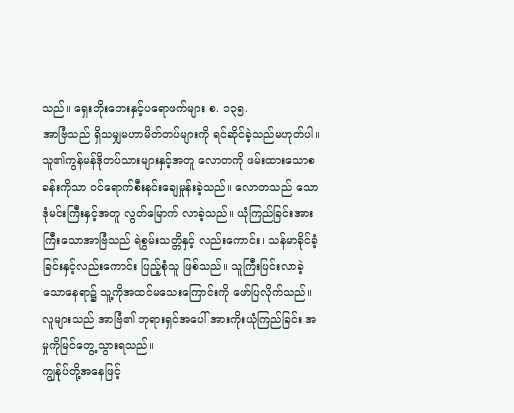သည်။ ရှေးဘိုးဘေးနှင့်ပရောဖက်များ စ. ၁၃၅.
အာဗြံသည် ရှိသမျှမဟာမိတ်တပ်များကို ရင်ဆိုင်ခဲ့သည်မဟုတ်ပါ။ သူ၏ကွန်မန်ဒိုတပ်သားများနှင့်အတူ လောတကို ဖမ်းထားသောစခန်းကိုသာ ဝင်ရောက်စီးနင်းချေမှုန်းခဲ့သည်။ လောတသည် သောဒုံမင်းကြီးနှင့်အတူ လွတ်မြောက် လာခဲ့သည်။ ယုံကြည်ခြင်းအားကြီးသောအာဗြံသည် ရဲစွမ်းသတ္တိနှင့် လည်းကောင်း၊ သန်မာခိုင်ခံ့ခြင်းနှင့်လည်းကောင်း ပြည့်စုံသူ ဖြစ်သည်။ သူကြီးပြင်းလာခဲ့သောနေရာ၌ သူ့ကိုအထင်မသေးကြောင်းကို ဖော်ပြလိုက်သည်။ လူများသည် အာဗြံ၏ ဘုရားရှင်အပေါ် အားကိုးယုံကြည်ခြင်း အမှုကိုမြင်တွေ့ သွားရသည်။
ကျွန်ုပ်တို့အနေဖြင့်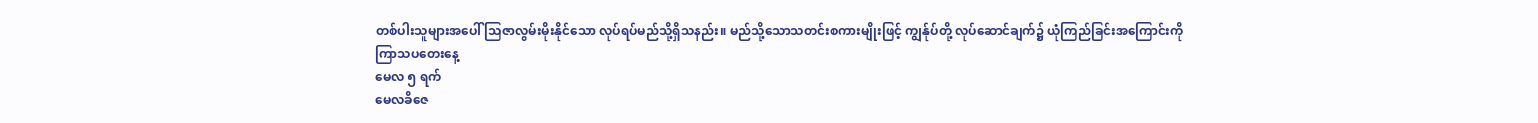တစ်ပါးသူများအပေါ် သြဇာလွမ်းမိုးနိုင်သော လုပ်ရပ်မည်သို့ရှိသနည်း။ မည်သို့သောသတင်းစကားမျိုးဖြင့် ကျွန်ုပ်တို့ လုပ်ဆောင်ချက်၌ ယုံကြည်ခြင်းအကြောင်းကို
ကြာသပတေးနေ့
မေလ ၅ ရက်
မေလခိဇေ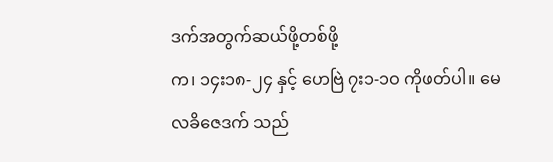ဒက်အတွက်ဆယ်ဖို့တစ်ဖို့
က၊ ၁၄း၁၈-၂၄ နှင့် ဟေဗြဲ ၇း၁-၁ဝ ကိုဖတ်ပါ။ မေလခိဇေဒက် သည်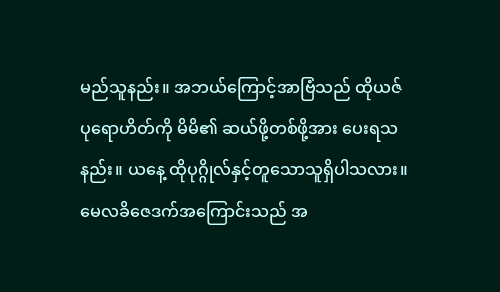မည်သူနည်း။ အဘယ်ကြောင့်အာဗြံသည် ထိုယဇ်ပုရောဟိတ်ကို မိမိ၏ ဆယ်ဖို့တစ်ဖို့အား ပေးရသနည်း။ ယနေ့ ထိုပုဂ္ဂိုလ်နှင့်တူသောသူရှိပါသလား။
မေလခိဇေဒက်အကြောင်းသည် အ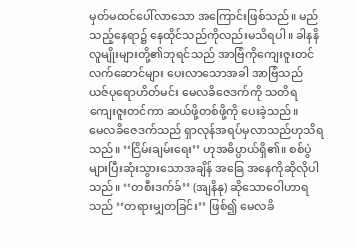မှတ်မထင်ပေါ်လာသော အကြောင်းဖြစ်သည်။ မည်သည့်နေရာ၌ နေထိုင်သည်ကိုလည်းမသိရပါ။ ခါနနိလူမျိုးများတို့၏ဘုရင်သည် အာဗြံကိုကျေးဇူးတင်လက်ဆောင်များ ပေးလာသောအခါ အာဗြံသည် ယဇ်ပုရောဟိတ်မင်း မေလခိဇေဒက်ကို သတိရ ကျေးဇူးတင်ကာ ဆယ်ဖို့တစ်ဖို့ကို ပေးခဲ့သည်။
မေလခိဇေဒက်သည် ရှာလုန်အရပ်မှလာသည်ဟုသိရသည်။ ‘‘ငြိမ်းချမ်းရေး’’ ဟုအဓိပ္ပာယ်ရှိ၏။ စစ်ပွဲများပြီးဆုံးသွားသောအချိန် အခြေ အနေကိုဆိုလိုပါသည်။ ‘‘တစီးဒက်ခ်’’ (အျနိနု) ဆိုသောဝေါဟာရသည် ‘‘တရားမျှတခြင်း’’ ဖြစ်၍ မေလခိ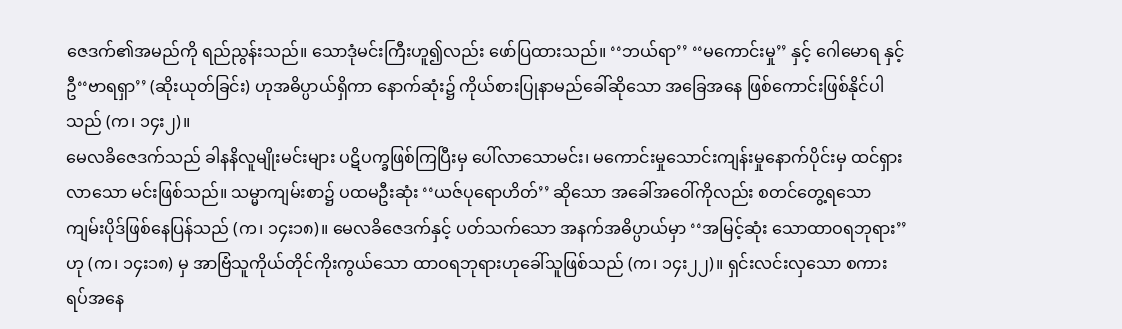ဇေဒက်၏အမည်ကို ရည်ညွန်းသည်။ သောဒုံမင်းကြီးဟူ၍လည်း ဖော်ပြထားသည်။ ‘‘ဘယ်ရာ’’ ‘‘မကောင်းမှု’’ နှင့် ဂေါမောရ နှင့် ဦ‘‘ဗာရရှာ’’ (ဆိုးယုတ်ခြင်း) ဟုအဓိပ္ပာယ်ရှိကာ နောက်ဆုံး၌ ကိုယ်စားပြုနာမည်ခေါ်ဆိုသော အခြေအနေ ဖြစ်ကောင်းဖြစ်နိုင်ပါသည် (က၊ ၁၄း၂)။
မေလခိဇေဒက်သည် ခါနနိလူမျိုးမင်းများ ပဋိပက္ခဖြစ်ကြပြီးမှ ပေါ်လာသောမင်း၊ မကောင်းမှုသောင်းကျန်းမှုနောက်ပိုင်းမှ ထင်ရှားလာသော မင်းဖြစ်သည်။ သမ္မာကျမ်းစာ၌ ပထမဦးဆုံး ‘‘ယဇ်ပုရောဟိတ်’’ ဆိုသော အခေါ်အဝေါ်ကိုလည်း စတင်တွေ့ရသော ကျမ်းပိုဒ်ဖြစ်နေပြန်သည် (က၊ ၁၄း၁၈)။ မေလခိဇေဒက်နှင့် ပတ်သက်သော အနက်အဓိပ္ပာယ်မှာ ‘‘အမြင့်ဆုံး သောထာဝရဘုရား’’ ဟု (က၊ ၁၄း၁၈) မှ အာဗြံသူကိုယ်တိုင်ကိုးကွယ်သော ထာဝရဘုရားဟုခေါ်သူဖြစ်သည် (က၊ ၁၄း၂၂)။ ရှင်းလင်းလှသော စကားရပ်အနေ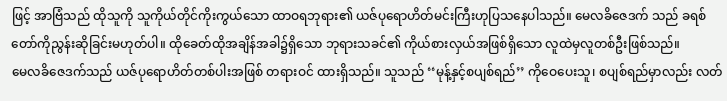ဖြင့် အာဗြံသည် ထိုသူကို သူကိုယ်တိုင်ကိုးကွယ်သော ထာဝရဘုရား၏ ယဇ်ပုရောဟိတ်မင်းကြီးဟုပြသနေပါသည်။ မေလခိဇေဒက် သည် ခရစ်တော်ကိုညွန်းဆိုခြင်းမဟုတ်ပါ။ ထိုခေတ်ထိုအချိန်အခါ၌ရှိသော ဘုရားသခင်၏ ကိုယ်စားလှယ်အဖြစ်ရှိသော လူထဲမှလူတစ်ဦးဖြစ်သည်။
မေလခိဇေဒက်သည် ယဇ်ပုရောဟိတ်တစ်ပါးအဖြစ် တရားဝင် ထားရှိသည်။ သူသည် ‘‘မုန့်နှင့်စပျစ်ရည်’’ ကိုဝေပေးသူ၊ စပျစ်ရည်မှာလည်း လတ်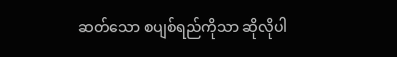ဆတ်သော စပျစ်ရည်ကိုသာ ဆိုလိုပါ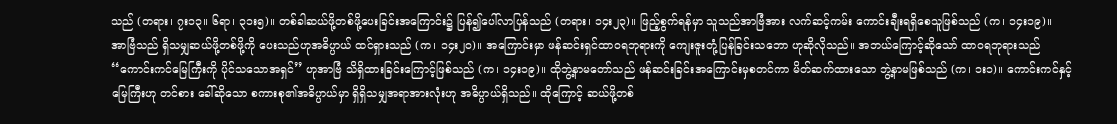သည် (တရား၊ ၇း၁၃။ ၆ရာ၊ ၃၁း၅)။ တစ်ခါဆယ်ဖို့တစ်ဖို့ပေးခြင်းအကြောင်း၌ ပြန်၍ပေါ်လာပြန်သည် (တရား၊ ၁၄း၂၃)။ ဖြည့်စွက်ရန်မှာ သူသည်အာဗြံအား လက်ဆင့်ကမ်း ကောင်းချီးရရှိစေသူဖြစ်သည် (က၊ ၁၄း၁၉)။
အာဗြံသည် ရှိသမျှဆယ်ဖို့တစ်ဖို့ကို ပေးသည်ဟုအဓိပ္ပာယ် ထင်ရှားသည် (က၊ ၁၄း၂ဝ)။ အကြောင်းမှာ ဖန်ဆင်းရှင်ထာဝရဘုရားကို ကျေးဇူးတုံ့ပြန်ခြင်းသဘော ဟုဆိုလိုသည်။ အဘယ်ကြောင့်ဆိုသော် ထာဝရဘုရားသည် ‘‘ကောင်းကင်မြေကြီးကို ပိုင်သသောအရှင်’’ ဟုအာဗြံ သိရှိထားခြင်းကြောင့်ဖြစ်သည် (က၊ ၁၄း၁၉)။ ထိုဘွဲ့နာမတော်သည် ဖန်ဆင်းခြင်းအကြောင်းမှစတင်ကာ မိတ်ဆက်ထားသော ဘွဲ့နာမဖြစ်သည် (က၊ ၁း၁)။ ကောင်းကင်နှင့်မြေကြီးဟု တင်စား ခေါ်ဆိုသော စကားစု၏အဓိပ္ပာယ်မှာ ရှိရှိသမျှအရာအားလုံးဟု အဓိပ္ပာယ်ရှိသည်။ ထိုကြောင့် ဆယ်ဖို့တစ်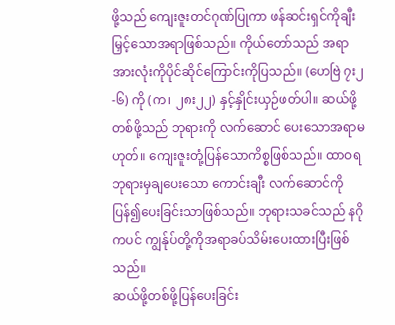ဖို့သည် ကျေးဇူးတင်ဂုဏ်ပြုကာ ဖန်ဆင်းရှင်ကိုချီးမြှင့်သောအရာဖြစ်သည်။ ကိုယ်တော်သည် အရာအားလုံးကိုပိုင်ဆိုင်ကြောင်းကိုပြသည်။ (ဟေဗြဲ ၇း၂-၆) ကို (က၊ ၂၈း၂၂) နှင့်နှိုင်းယှဉ်ဖတ်ပါ။ ဆယ်ဖို့တစ်ဖို့သည် ဘုရားကို လက်ဆောင် ပေးသောအရာမဟုတ်။ ကျေးဇူးတုံ့ပြန်သောကိစ္စဖြစ်သည်။ ထာဝရ ဘုရားမှချပေးသော ကောင်းချီး လက်ဆောင်ကို ပြန်၍ပေးခြင်းသာဖြစ်သည်။ ဘုရားသခင်သည် နဂိုကပင် ကျွန်ုပ်တို့ကိုအရာခပ်သိမ်းပေးထားပြီးဖြစ်သည်။
ဆယ်ဖို့တစ်ဖို့ပြန်ပေးခြင်း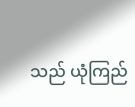သည် ယုံကြည်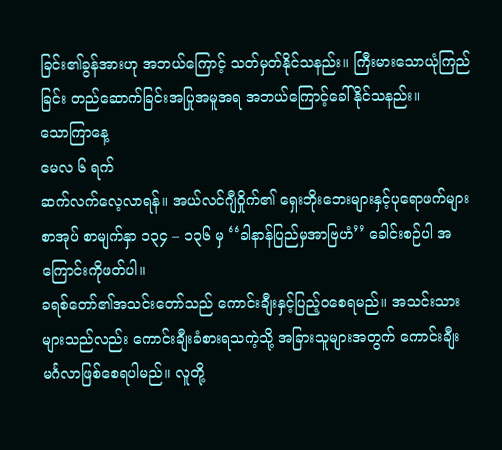ခြင်း၏ခွန်အားဟု အဘယ်ကြောင့် သတ်မှတ်နိုင်သနည်း။ ကြီးမားသောယုံကြည်ခြင်း တည်ဆောက်ခြင်းအပြုအမူအရ အဘယ်ကြောင့်ခေါ်နိုင်သနည်း။
သောကြာနေ့
မေလ ၆ ရက်
ဆက်လက်လေ့လာရန်။ အယ်လင်ဂျီဝှိုက်၏ ရှေးဘိုးဘေးများနှင့်ပုရောဖက်များစာအုပ် စာမျက်နှာ ၁၃၄ – ၁၃၆ မှ ‘‘ခါနာန်ပြည်မှအာဗြဟံ’’ ခေါင်းစဉ်ပါ အကြောင်းကိုဖတ်ပါ။
ခရစ်တော်၏အသင်းတော်သည် ကောင်းချီးနှင့်ပြည့်ဝစေရမည်။ အသင်းသားများသည်လည်း ကောင်းချီးခံစားရသကဲ့သို့ အခြားသူများအတွက် ကောင်းချီးမင်္ဂလာဖြစ်စေရပါမည်။ လူတို့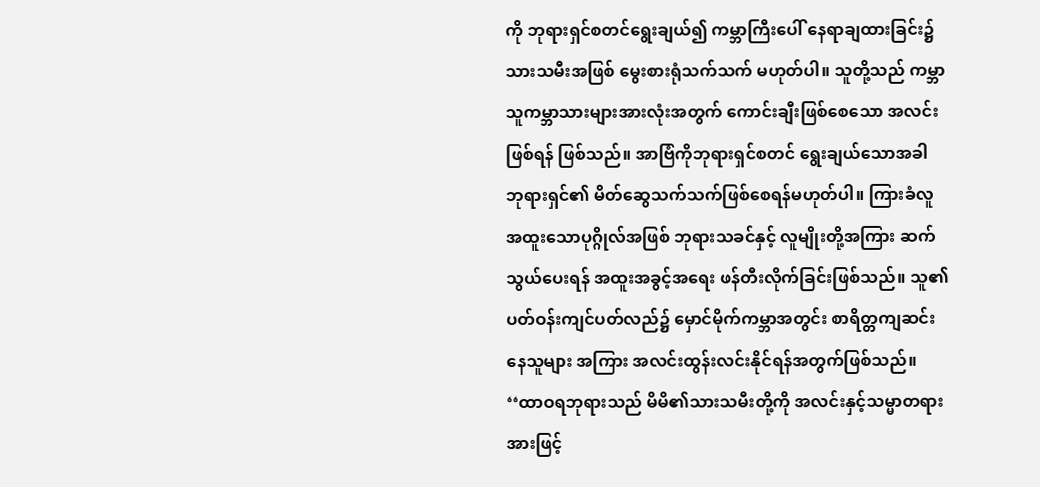ကို ဘုရားရှင်စတင်ရွေးချယ်၍ ကမ္ဘာကြီးပေါ် နေရာချထားခြင်း၌ သားသမီးအဖြစ် မွေးစားရုံသက်သက် မဟုတ်ပါ။ သူတို့သည် ကမ္ဘာသူကမ္ဘာသားများအားလုံးအတွက် ကောင်းချီးဖြစ်စေသော အလင်းဖြစ်ရန် ဖြစ်သည်။ အာဗြံကိုဘုရားရှင်စတင် ရွေးချယ်သောအခါ ဘုရားရှင်၏ မိတ်ဆွေသက်သက်ဖြစ်စေရန်မဟုတ်ပါ။ ကြားခံလူ အထူးသောပုဂ္ဂိုလ်အဖြစ် ဘုရားသခင်နှင့် လူမျိုးတို့အကြား ဆက်သွယ်ပေးရန် အထူးအခွင့်အရေး ဖန်တီးလိုက်ခြင်းဖြစ်သည်။ သူ၏ ပတ်ဝန်းကျင်ပတ်လည်၌ မှောင်မိုက်ကမ္ဘာအတွင်း စာရိတ္တကျဆင်းနေသူများ အကြား အလင်းထွန်းလင်းနိုင်ရန်အတွက်ဖြစ်သည်။
‘‘ထာဝရဘုရားသည် မိမိ၏သားသမီးတို့ကို အလင်းနှင့်သမ္မာတရား အားဖြင့်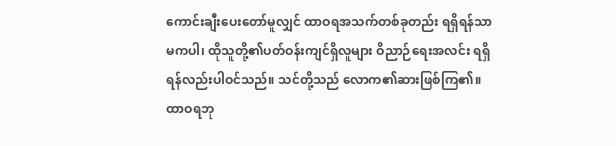ကောင်းချီးပေးတော်မူလျှင် ထာဝရအသက်တစ်ခုတည်း ရရှိရန်သာမကပါ၊ ထိုသူတို့၏ပတ်ဝန်းကျင်ရှိလူများ ဝိညာဉ်ရေးအလင်း ရရှိရန်လည်းပါဝင်သည်။ သင်တို့သည် လောက၏ဆားဖြစ်ကြ၏။ ထာဝရဘု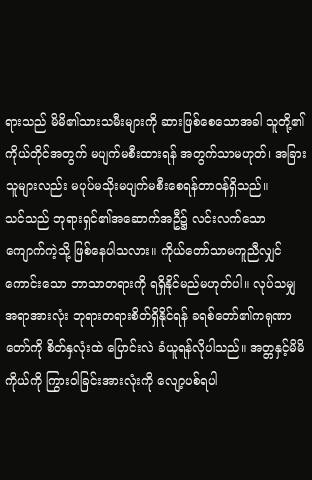ရားသည် မိမိ၏သားသမီးများကို ဆားဖြစ်စေသောအခါ သူတို့၏ ကိုယ်တိုင်အတွက် မပျက်မစီးထားရန် အတွက်သာမဟုတ်၊ အခြားသူများလည်း မပုပ်မသိုးမပျက်မစီးစေရန်တာဝန်ရှိသည်။
သင်သည် ဘုရားရှင်၏အဆောက်အဦ၌ လင်းလက်သော ကျောက်ကဲ့သို့ ဖြစ်နေပါသလား။ ကိုယ်တော်သာမကူညီလျှင် ကောင်းသော ဘာသာတရားကို ရရှိနိုင်မည်မဟုတ်ပါ။ လုပ်သမျှအရာအားလုံး ဘုရားတရားစိတ်ရှိနိုင်ရန် ခရစ်တော်၏ကရုဏာတော်ကို စိတ်နှလုံးထဲ ပြောင်းလဲ ခံယူရန်လိုပါသည်။ အတ္တနှင့်မိမိကိုယ်ကို ကြွားဝါခြင်းအားလုံးကို လျော့ပစ်ရပါ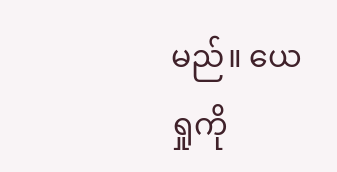မည်။ ယေရှုကို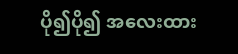ပို၍ပို၍ အလေးထား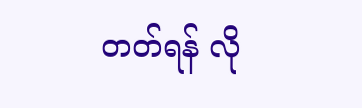တတ်ရန် လို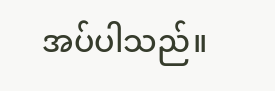အပ်ပါသည်။